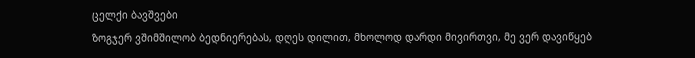ცელქი ბავშვები
ზოგჯერ ვშიმშილობ ბედნიერებას, დღეს დილით, მხოლოდ დარდი მივირთვი, მე ვერ დავიწყებ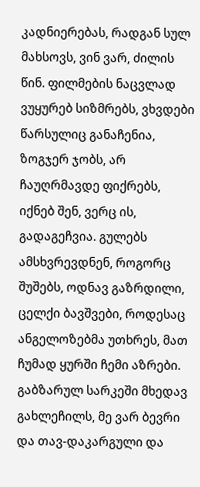კადნიერებას, რადგან სულ მახსოვს, ვინ ვარ, ძილის წინ. ფილმების ნაცვლად ვუყურებ სიზმრებს, ვხვდები წარსულიც განაჩენია, ზოგჯერ ჯობს, არ ჩაუღრმავდე ფიქრებს, იქნებ შენ, ვერც ის, გადაგეჩვია. გულებს ამსხვრევდნენ, როგორც შუშებს, ოდნავ გაზრდილი, ცელქი ბავშვები, როდესაც ანგელოზებმა უთხრეს, მათ ჩუმად ყურში ჩემი აზრები. გაბზარულ სარკეში მხედავ გახლეჩილს, მე ვარ ბევრი და თავ-დაკარგული და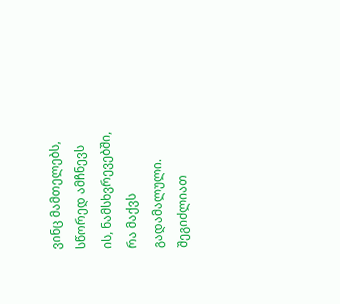ვინც მამთელებს, სწორედ ამჩნევს ის, ნამსხვრევებში, რა მაქვს გადამალული.
შეგიძლიათ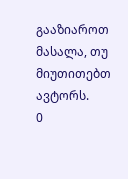გააზიაროთ მასალა, თუ მიუთითებთ ავტორს.
0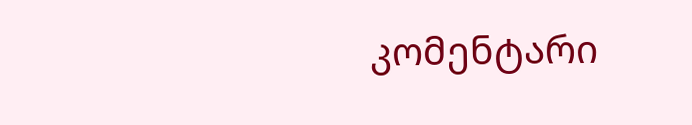კომენტარი